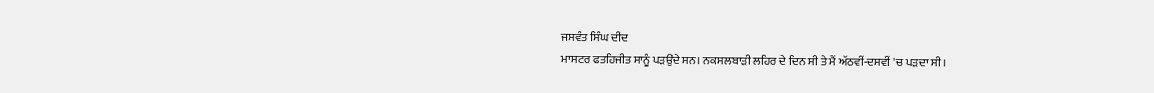ਜਸਵੰਤ ਸਿੰਘ ਦੀਦ
ਮਾਸਟਰ ਫਤਹਿਜੀਤ ਸਾਨੂੰ ਪੜਉਂਦੇ ਸਨ। ਨਕਸਲਬਾੜੀ ਲਹਿਰ ਦੇ ਦਿਨ ਸੀ ਤੇ ਮੈਂ ਅੱਠਵੀਂ-ਦਸਵੀਂ 'ਚ ਪੜਦਾ ਸੀ।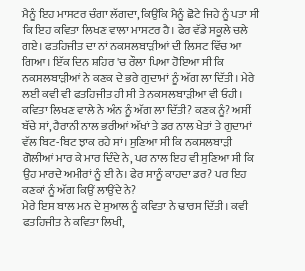ਮੈਨੂੰ ਇਹ ਮਾਸਟਰ ਚੰਗਾ ਲੱਗਦਾ, ਕਿਉਂਕਿ ਮੈਨੂੰ ਛੋਟੇ ਜਿਹੇ ਨੂੰ ਪਤਾ ਸੀ ਕਿ ਇਹ ਕਵਿਤਾ ਲਿਖਣ ਵਾਲਾ ਮਾਸਟਰ ਹੈ। ਫੇਰ ਵੱਡੇ ਸਕੂਲੇ ਚਲੇ ਗਏ। ਫਤਹਿਜੀਤ ਦਾ ਨਾਂ ਨਕਸਲਬਾੜੀਆਂ ਦੀ ਲਿਸਟ ਵਿੱਚ ਆ ਗਿਆ। ਇੱਕ ਦਿਨ ਸ਼ਹਿਰ 'ਚ ਰੌਲਾ ਪਿਆ ਹੋਇਆ ਸੀ ਕਿ ਨਕਸਲਬਾੜੀਆਂ ਨੇ ਕਣਕ ਦੇ ਭਰੇ ਗੁਦਾਮਾਂ ਨੂੰ ਅੱਗ ਲਾ ਦਿੱਤੀ। ਮੇਰੇ ਲਈ ਕਵੀ ਵੀ ਫਤਹਿਜੀਤ ਹੀ ਸੀ ਤੇ ਨਕਸਲਬਾੜੀਆ ਵੀ ਓਹੀ। ਕਵਿਤਾ ਲਿਖਣ ਵਾਲੇ ਨੇ ਅੰਨ ਨੂੰ ਅੱਗ ਲਾ ਦਿੱਤੀ? ਕਣਕ ਨੂੰ? ਅਸੀਂ ਬੱਚੇ ਸਾਂ, ਹੈਰਾਨੀ ਨਾਲ ਭਰੀਆਂ ਅੱਖਾਂ ਤੇ ਡਰ ਨਾਲ ਖੇਤਾਂ ਤੇ ਗੁਦਾਮਾਂ ਵੱਲ ਬਿਟ-ਬਿਟ ਝਾਕ ਰਹੇ ਸਾਂ। ਸੁਣਿਆ ਸੀ ਕਿ ਨਕਸਲਬਾੜੀ ਗੋਲੀਆਂ ਮਾਰ ਕੇ ਮਾਰ ਦਿੰਦੇ ਨੇ, ਪਰ ਨਾਲ ਇਹ ਵੀ ਸੁਣਿਆ ਸੀ ਕਿ ਉਹ ਮਾਰਦੇ ਅਮੀਰਾਂ ਨੂੰ ਈ ਨੇ। ਫੇਰ ਸਾਨੂੰ ਕਾਹਦਾ ਡਰ? ਪਰ ਇਹ ਕਣਕਾਂ ਨੂੰ ਅੱਗ ਕਿਉਂ ਲਾਉਂਦੇ ਨੇ?
ਮੇਰੇ ਇਸ ਬਾਲ ਮਨ ਦੇ ਸੁਆਲ ਨੂੰ ਕਵਿਤਾ ਨੇ ਢਾਰਸ ਦਿੱਤੀ। ਕਵੀ ਫਤਹਿਜੀਤ ਨੇ ਕਵਿਤਾ ਲਿਖੀ,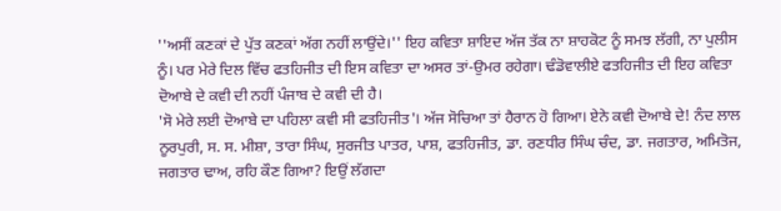''ਅਸੀਂ ਕਣਕਾਂ ਦੇ ਪੁੱਤ ਕਣਕਾਂ ਅੱਗ ਨਹੀਂ ਲਾਉਂਦੇ।'' ਇਹ ਕਵਿਤਾ ਸ਼ਾਇਦ ਅੱਜ ਤੱਕ ਨਾ ਸ਼ਾਹਕੋਟ ਨੂੰ ਸਮਝ ਲੱਗੀ, ਨਾ ਪੁਲੀਸ ਨੂੰ। ਪਰ ਮੇਰੇ ਦਿਲ ਵਿੱਚ ਫਤਹਿਜੀਤ ਦੀ ਇਸ ਕਵਿਤਾ ਦਾ ਅਸਰ ਤਾਂ-ਉਮਰ ਰਹੇਗਾ। ਢੰਡੋਵਾਲੀਏ ਫਤਹਿਜੀਤ ਦੀ ਇਹ ਕਵਿਤਾ ਦੋਆਬੇ ਦੇ ਕਵੀ ਦੀ ਨਹੀਂ ਪੰਜਾਬ ਦੇ ਕਵੀ ਦੀ ਹੈ।
'ਸੋ ਮੇਰੇ ਲਈ ਦੋਆਬੇ ਦਾ ਪਹਿਲਾ ਕਵੀ ਸੀ ਫਤਹਿਜੀਤ'। ਅੱਜ ਸੋਚਿਆ ਤਾਂ ਹੈਰਾਨ ਹੋ ਗਿਆ। ਏਨੇ ਕਵੀ ਦੋਆਬੇ ਦੇ! ਨੰਦ ਲਾਲ ਨੂਰਪੁਰੀ, ਸ. ਸ. ਮੀਸ਼ਾ, ਤਾਰਾ ਸਿੰਘ, ਸੁਰਜੀਤ ਪਾਤਰ, ਪਾਸ਼, ਫਤਹਿਜੀਤ, ਡਾ. ਰਣਧੀਰ ਸਿੰਘ ਚੰਦ, ਡਾ. ਜਗਤਾਰ, ਅਮਿਤੋਜ, ਜਗਤਾਰ ਢਾਅ, ਰਹਿ ਕੌਣ ਗਿਆ? ਇਉਂ ਲੱਗਦਾ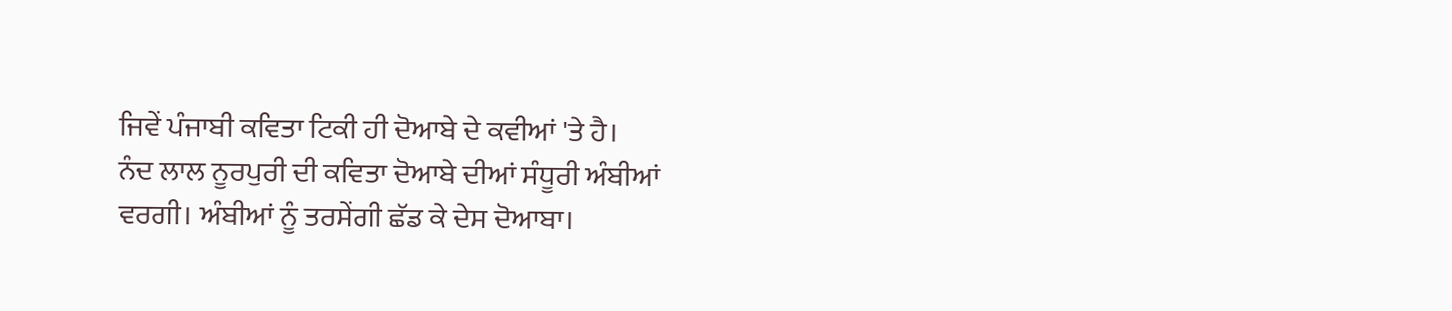ਜਿਵੇਂ ਪੰਜਾਬੀ ਕਵਿਤਾ ਟਿਕੀ ਹੀ ਦੋਆਬੇ ਦੇ ਕਵੀਆਂ 'ਤੇ ਹੈ।
ਨੰਦ ਲਾਲ ਨੂਰਪੁਰੀ ਦੀ ਕਵਿਤਾ ਦੋਆਬੇ ਦੀਆਂ ਸੰਧੂਰੀ ਅੰਬੀਆਂ ਵਰਗੀ। ਅੰਬੀਆਂ ਨੂੰ ਤਰਸੇਂਗੀ ਛੱਡ ਕੇ ਦੇਸ ਦੋਆਬਾ।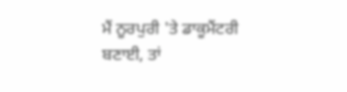ਮੈਂ ਨੂਰਪੁਰੀ 'ਤੇ ਡਾਕੂਮੈਂਟਰੀ ਬਣਾਈ, ਤਾਂ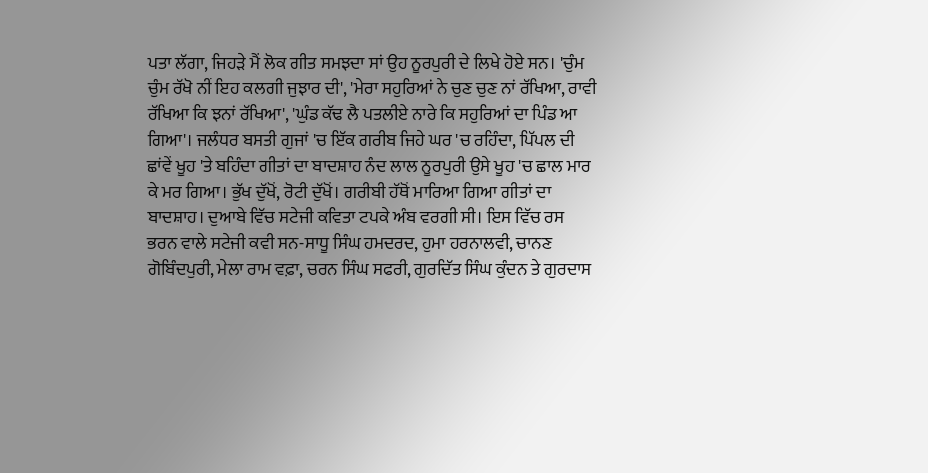ਪਤਾ ਲੱਗਾ, ਜਿਹੜੇ ਮੈਂ ਲੋਕ ਗੀਤ ਸਮਝਦਾ ਸਾਂ ਉਹ ਨੂਰਪੁਰੀ ਦੇ ਲਿਖੇ ਹੋਏ ਸਨ। 'ਚੁੰਮ ਚੁੰਮ ਰੱਖੋ ਨੀਂ ਇਹ ਕਲਗੀ ਜੁਝਾਰ ਦੀ', 'ਮੇਰਾ ਸਹੁਰਿਆਂ ਨੇ ਚੁਣ ਚੁਣ ਨਾਂ ਰੱਖਿਆ, ਰਾਵੀ ਰੱਖਿਆ ਕਿ ਝਨਾਂ ਰੱਖਿਆ', 'ਘੁੰਡ ਕੱਢ ਲੈ ਪਤਲੀਏ ਨਾਰੇ ਕਿ ਸਹੁਰਿਆਂ ਦਾ ਪਿੰਡ ਆ ਗਿਆ'। ਜਲੰਧਰ ਬਸਤੀ ਗੁਜਾਂ 'ਚ ਇੱਕ ਗਰੀਬ ਜਿਹੇ ਘਰ 'ਚ ਰਹਿੰਦਾ, ਪਿੱਪਲ ਦੀ ਛਾਂਵੇਂ ਖੂਹ 'ਤੇ ਬਹਿੰਦਾ ਗੀਤਾਂ ਦਾ ਬਾਦਸ਼ਾਹ ਨੰਦ ਲਾਲ ਨੂਰਪੁਰੀ ਉਸੇ ਖੂਹ 'ਚ ਛਾਲ ਮਾਰ ਕੇ ਮਰ ਗਿਆ। ਭੁੱਖ ਦੁੱਖੋਂ, ਰੋਟੀ ਦੁੱਖੋਂ। ਗਰੀਬੀ ਹੱਥੋਂ ਮਾਰਿਆ ਗਿਆ ਗੀਤਾਂ ਦਾ ਬਾਦਸ਼ਾਹ। ਦੁਆਬੇ ਵਿੱਚ ਸਟੇਜੀ ਕਵਿਤਾ ਟਪਕੇ ਅੰਬ ਵਰਗੀ ਸੀ। ਇਸ ਵਿੱਚ ਰਸ ਭਰਨ ਵਾਲੇ ਸਟੇਜੀ ਕਵੀ ਸਨ-ਸਾਧੂ ਸਿੰਘ ਹਮਦਰਦ, ਹੁਮਾ ਹਰਨਾਲਵੀ, ਚਾਨਣ ਗੋਬਿੰਦਪੁਰੀ, ਮੇਲਾ ਰਾਮ ਵਫ਼ਾ, ਚਰਨ ਸਿੰਘ ਸਫਰੀ, ਗੁਰਦਿੱਤ ਸਿੰਘ ਕੁੰਦਨ ਤੇ ਗੁਰਦਾਸ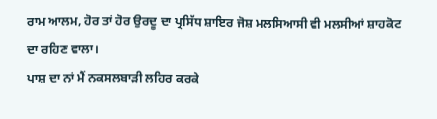ਰਾਮ ਆਲਮ, ਹੋਰ ਤਾਂ ਹੋਰ ਉਰਦੂ ਦਾ ਪ੍ਰਸਿੱਧ ਸ਼ਾਇਰ ਜੋਸ਼ ਮਲਸਿਆਸੀ ਵੀ ਮਲਸੀਆਂ ਸ਼ਾਹਕੋਟ ਦਾ ਰਹਿਣ ਵਾਲਾ।
ਪਾਸ਼ ਦਾ ਨਾਂ ਮੈਂ ਨਕਸਲਬਾੜੀ ਲਹਿਰ ਕਰਕੇ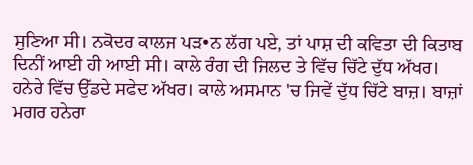ਸੁਣਿਆ ਸੀ। ਨਕੋਦਰ ਕਾਲਜ ਪੜ•ਨ ਲੱਗ ਪਏ, ਤਾਂ ਪਾਸ਼ ਦੀ ਕਵਿਤਾ ਦੀ ਕਿਤਾਬ ਦਿਨੀਂ ਆਈ ਹੀ ਆਈ ਸੀ। ਕਾਲੇ ਰੰਗ ਦੀ ਜਿਲਦ ਤੇ ਵਿੱਚ ਚਿੱਟੇ ਦੁੱਧ ਅੱਖਰ। ਹਨੇਰੇ ਵਿੱਚ ਉੱਡਦੇ ਸਫੇਦ ਅੱਖਰ। ਕਾਲੇ ਅਸਮਾਨ 'ਚ ਜਿਵੇਂ ਦੁੱਧ ਚਿੱਟੇ ਬਾਜ਼। ਬਾਜ਼ਾਂ ਮਗਰ ਹਨੇਰਾ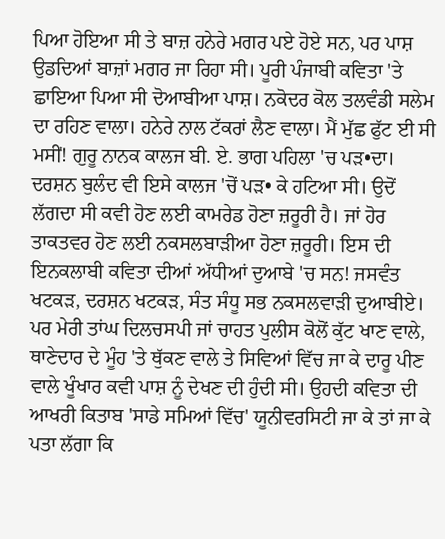ਪਿਆ ਹੋਇਆ ਸੀ ਤੇ ਬਾਜ਼ ਹਨੇਰੇ ਮਗਰ ਪਏ ਹੋਏ ਸਨ, ਪਰ ਪਾਸ਼ ਉਡਦਿਆਂ ਬਾਜ਼ਾਂ ਮਗਰ ਜਾ ਰਿਹਾ ਸੀ। ਪੂਰੀ ਪੰਜਾਬੀ ਕਵਿਤਾ 'ਤੇ ਛਾਇਆ ਪਿਆ ਸੀ ਦੋਆਬੀਆ ਪਾਸ਼। ਨਕੋਦਰ ਕੋਲ ਤਲਵੰਡੀ ਸਲੇਮ ਦਾ ਰਹਿਣ ਵਾਲਾ। ਹਨੇਰੇ ਨਾਲ ਟੱਕਰਾਂ ਲੈਣ ਵਾਲਾ। ਮੈਂ ਮੁੱਛ ਫੁੱਟ ਈ ਸੀ ਮਸੀਂ! ਗੁਰੂ ਨਾਨਕ ਕਾਲਜ ਬੀ. ਏ. ਭਾਗ ਪਹਿਲਾ 'ਚ ਪੜ•ਦਾ। ਦਰਸ਼ਨ ਬੁਲੰਦ ਵੀ ਇਸੇ ਕਾਲਜ 'ਚੋਂ ਪੜ• ਕੇ ਹਟਿਆ ਸੀ। ਉਦੋਂ ਲੱਗਦਾ ਸੀ ਕਵੀ ਹੋਣ ਲਈ ਕਾਮਰੇਡ ਹੋਣਾ ਜ਼ਰੂਰੀ ਹੈ। ਜਾਂ ਹੋਰ ਤਾਕਤਵਰ ਹੋਣ ਲਈ ਨਕਸਲਬਾੜੀਆ ਹੋਣਾ ਜ਼ਰੂਰੀ। ਇਸ ਦੀ ਇਨਕਲਾਬੀ ਕਵਿਤਾ ਦੀਆਂ ਅੱਧੀਆਂ ਦੁਆਬੇ 'ਚ ਸਨ! ਜਸਵੰਤ ਖਟਕੜ, ਦਰਸ਼ਨ ਖਟਕੜ, ਸੰਤ ਸੰਧੂ ਸਭ ਨਕਸਲਵਾੜੀ ਦੁਆਬੀਏ। ਪਰ ਮੇਰੀ ਤਾਂਘ ਦਿਲਚਸਪੀ ਜਾਂ ਚਾਹਤ ਪੁਲੀਸ ਕੋਲੋਂ ਕੁੱਟ ਖਾਣ ਵਾਲੇ, ਥਾਣੇਦਾਰ ਦੇ ਮੂੰਹ 'ਤੇ ਥੁੱਕਣ ਵਾਲੇ ਤੇ ਸਿਵਿਆਂ ਵਿੱਚ ਜਾ ਕੇ ਦਾਰੂ ਪੀਣ ਵਾਲੇ ਖੂੰਖਾਰ ਕਵੀ ਪਾਸ਼ ਨੂੰ ਦੇਖਣ ਦੀ ਹੁੰਦੀ ਸੀ। ਉਹਦੀ ਕਵਿਤਾ ਦੀ ਆਖਰੀ ਕਿਤਾਬ 'ਸਾਡੇ ਸਮਿਆਂ ਵਿੱਚ' ਯੂਨੀਵਰਸਿਟੀ ਜਾ ਕੇ ਤਾਂ ਜਾ ਕੇ ਪਤਾ ਲੱਗਾ ਕਿ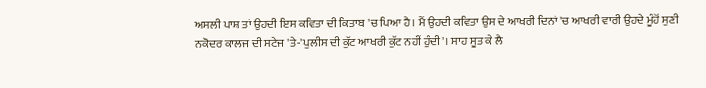ਅਸਲੀ ਪਾਸ਼ ਤਾਂ ਉਹਦੀ ਇਸ ਕਵਿਤਾ ਦੀ ਕਿਤਾਬ 'ਚ ਪਿਆ ਹੈ। ਮੈਂ ਉਹਦੀ ਕਵਿਤਾ ਉਸ ਦੇ ਆਖਰੀ ਦਿਨਾਂ 'ਚ ਆਖਰੀ ਵਾਰੀ ਉਹਦੇ ਮੂੰਹੋਂ ਸੁਣੀ ਨਕੋਦਰ ਕਾਲਜ ਦੀ ਸਟੇਜ 'ਤੇ-'ਪੁਲੀਸ ਦੀ ਕੁੱਟ ਆਖਰੀ ਕੁੱਟ ਨਹੀਂ ਹੁੰਦੀ'। ਸਾਹ ਸੂਤ ਕੇ ਲੈ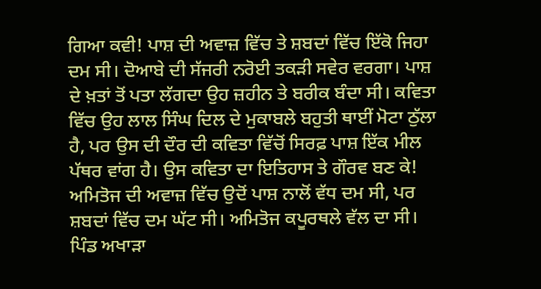ਗਿਆ ਕਵੀ! ਪਾਸ਼ ਦੀ ਅਵਾਜ਼ ਵਿੱਚ ਤੇ ਸ਼ਬਦਾਂ ਵਿੱਚ ਇੱਕੋ ਜਿਹਾ ਦਮ ਸੀ। ਦੋਆਬੇ ਦੀ ਸੱਜਰੀ ਨਰੋਈ ਤਕੜੀ ਸਵੇਰ ਵਰਗਾ। ਪਾਸ਼ ਦੇ ਖ਼ਤਾਂ ਤੋਂ ਪਤਾ ਲੱਗਦਾ ਉਹ ਜ਼ਹੀਨ ਤੇ ਬਰੀਕ ਬੰਦਾ ਸੀ। ਕਵਿਤਾ ਵਿੱਚ ਉਹ ਲਾਲ ਸਿੰਘ ਦਿਲ ਦੇ ਮੁਕਾਬਲੇ ਬਹੁਤੀ ਥਾਈਂ ਮੋਟਾ ਠੁੱਲਾ ਹੈ, ਪਰ ਉਸ ਦੀ ਦੌਰ ਦੀ ਕਵਿਤਾ ਵਿੱਚੋਂ ਸਿਰਫ਼ ਪਾਸ਼ ਇੱਕ ਮੀਲ ਪੱਥਰ ਵਾਂਗ ਹੈ। ਉਸ ਕਵਿਤਾ ਦਾ ਇਤਿਹਾਸ ਤੇ ਗੌਰਵ ਬਣ ਕੇ!
ਅਮਿਤੋਜ ਦੀ ਅਵਾਜ਼ ਵਿੱਚ ਉਦੋਂ ਪਾਸ਼ ਨਾਲੋਂ ਵੱਧ ਦਮ ਸੀ, ਪਰ ਸ਼ਬਦਾਂ ਵਿੱਚ ਦਮ ਘੱਟ ਸੀ। ਅਮਿਤੋਜ ਕਪੂਰਥਲੇ ਵੱਲ ਦਾ ਸੀ। ਪਿੰਡ ਅਖਾੜਾ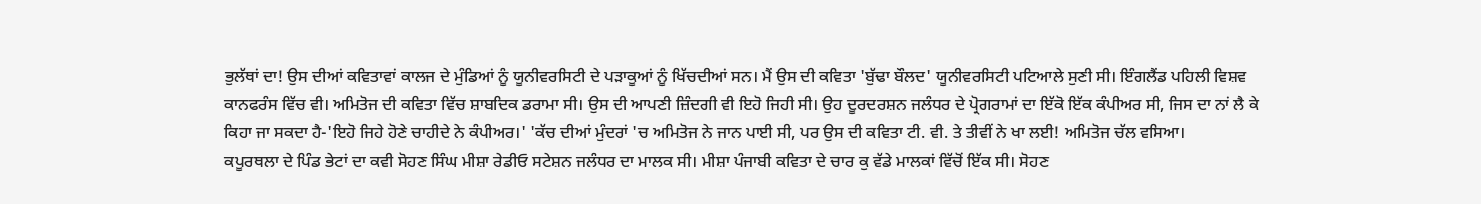ਭੁਲੱਥਾਂ ਦਾ! ਉਸ ਦੀਆਂ ਕਵਿਤਾਵਾਂ ਕਾਲਜ ਦੇ ਮੁੰਡਿਆਂ ਨੂੰ ਯੂਨੀਵਰਸਿਟੀ ਦੇ ਪੜਾਕੂਆਂ ਨੂੰ ਖਿੱਚਦੀਆਂ ਸਨ। ਮੈਂ ਉਸ ਦੀ ਕਵਿਤਾ 'ਬੁੱਢਾ ਬੌਲਦ' ਯੂਨੀਵਰਸਿਟੀ ਪਟਿਆਲੇ ਸੁਣੀ ਸੀ। ਇੰਗਲੈਂਡ ਪਹਿਲੀ ਵਿਸ਼ਵ ਕਾਨਫਰੰਸ ਵਿੱਚ ਵੀ। ਅਮਿਤੋਜ ਦੀ ਕਵਿਤਾ ਵਿੱਚ ਸ਼ਾਬਦਿਕ ਡਰਾਮਾ ਸੀ। ਉਸ ਦੀ ਆਪਣੀ ਜ਼ਿੰਦਗੀ ਵੀ ਇਹੋ ਜਿਹੀ ਸੀ। ਉਹ ਦੂਰਦਰਸ਼ਨ ਜਲੰਧਰ ਦੇ ਪ੍ਰੋਗਰਾਮਾਂ ਦਾ ਇੱਕੋ ਇੱਕ ਕੰਪੀਅਰ ਸੀ, ਜਿਸ ਦਾ ਨਾਂ ਲੈ ਕੇ ਕਿਹਾ ਜਾ ਸਕਦਾ ਹੈ-'ਇਹੋ ਜਿਹੇ ਹੋਣੇ ਚਾਹੀਦੇ ਨੇ ਕੰਪੀਅਰ।' 'ਕੱਚ ਦੀਆਂ ਮੁੰਦਰਾਂ 'ਚ ਅਮਿਤੋਜ ਨੇ ਜਾਨ ਪਾਈ ਸੀ, ਪਰ ਉਸ ਦੀ ਕਵਿਤਾ ਟੀ. ਵੀ. ਤੇ ਤੀਵੀਂ ਨੇ ਖਾ ਲਈ! ਅਮਿਤੋਜ ਚੱਲ ਵਸਿਆ।
ਕਪੂਰਥਲਾ ਦੇ ਪਿੰਡ ਭੇਟਾਂ ਦਾ ਕਵੀ ਸੋਹਣ ਸਿੰਘ ਮੀਸ਼ਾ ਰੇਡੀਓ ਸਟੇਸ਼ਨ ਜਲੰਧਰ ਦਾ ਮਾਲਕ ਸੀ। ਮੀਸ਼ਾ ਪੰਜਾਬੀ ਕਵਿਤਾ ਦੇ ਚਾਰ ਕੁ ਵੱਡੇ ਮਾਲਕਾਂ ਵਿੱਚੋਂ ਇੱਕ ਸੀ। ਸੋਹਣ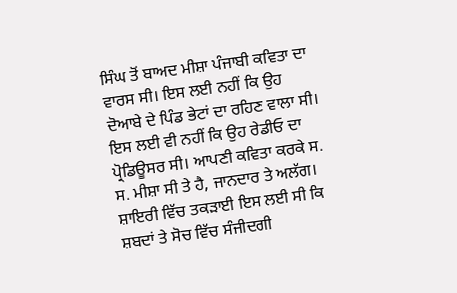ਸਿੰਘ ਤੋਂ ਬਾਅਦ ਮੀਸ਼ਾ ਪੰਜਾਬੀ ਕਵਿਤਾ ਦਾ ਵਾਰਸ ਸੀ। ਇਸ ਲਈ ਨਹੀਂ ਕਿ ਉਹ ਦੋਆਬੇ ਦੇ ਪਿੰਡ ਭੇਟਾਂ ਦਾ ਰਹਿਣ ਵਾਲਾ ਸੀ। ਇਸ ਲਈ ਵੀ ਨਹੀਂ ਕਿ ਉਹ ਰੇਡੀਓ ਦਾ ਪ੍ਰੋਡਿਊਸਰ ਸੀ। ਆਪਣੀ ਕਵਿਤਾ ਕਰਕੇ ਸ. ਸ. ਮੀਸ਼ਾ ਸੀ ਤੇ ਹੈ, ਜਾਨਦਾਰ ਤੇ ਅਲੱਗ। ਸ਼ਾਇਰੀ ਵਿੱਚ ਤਕੜਾਈ ਇਸ ਲਈ ਸੀ ਕਿ ਸ਼ਬਦਾਂ ਤੇ ਸੋਚ ਵਿੱਚ ਸੰਜੀਦਗੀ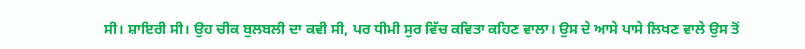ਸੀ। ਸ਼ਾਇਰੀ ਸੀ। ਉਹ ਚੀਕ ਬੁਲਬਲੀ ਦਾ ਕਵੀ ਸੀ, ਪਰ ਧੀਮੀ ਸੁਰ ਵਿੱਚ ਕਵਿਤਾ ਕਹਿਣ ਵਾਲਾ। ਉਸ ਦੇ ਆਸੇ ਪਾਸੇ ਲਿਖਣ ਵਾਲੇ ਉਸ ਤੋਂ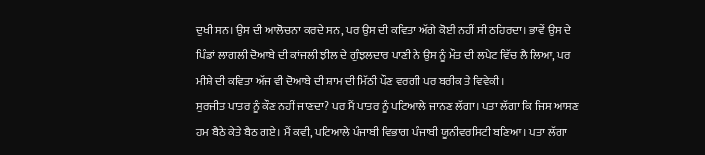ਦੁਖੀ ਸਨ। ਉਸ ਦੀ ਆਲੋਚਨਾ ਕਰਦੇ ਸਨ, ਪਰ ਉਸ ਦੀ ਕਵਿਤਾ ਅੱਗੇ ਕੋਈ ਨਹੀਂ ਸੀ ਠਹਿਰਦਾ। ਭਾਵੇਂ ਉਸ ਦੇ ਪਿੰਡਾਂ ਲਾਗਲੀ ਦੋਆਬੇ ਦੀ ਕਾਂਜਲੀ ਝੀਲ ਦੇ ਗੁੰਝਲਦਾਰ ਪਾਣੀ ਨੇ ਉਸ ਨੂੰ ਮੌਤ ਦੀ ਲਪੇਟ ਵਿੱਚ ਲੈ ਲਿਆ, ਪਰ ਮੀਸ਼ੇ ਦੀ ਕਵਿਤਾ ਅੱਜ ਵੀ ਦੋਆਬੇ ਦੀ ਸ਼ਾਮ ਦੀ ਮਿੱਠੀ ਪੌਣ ਵਰਗੀ ਪਰ ਬਰੀਕ ਤੇ ਵਿਵੇਕੀ।
ਸੁਰਜੀਤ ਪਾਤਰ ਨੂੰ ਕੌਣ ਨਹੀਂ ਜਾਣਦਾ? ਪਰ ਮੈਂ ਪਾਤਰ ਨੂੰ ਪਟਿਆਲੇ ਜਾਨਣ ਲੱਗਾ। ਪਤਾ ਲੱਗਾ ਕਿ ਜਿਸ ਆਸਣ ਹਮ ਬੈਠੇ ਕੇਤੇ ਬੈਠ ਗਏ। ਮੈਂ ਕਵੀ, ਪਟਿਆਲੇ ਪੰਜਾਬੀ ਵਿਭਾਗ ਪੰਜਾਬੀ ਯੂਨੀਵਰਸਿਟੀ ਬਣਿਆ। ਪਤਾ ਲੱਗਾ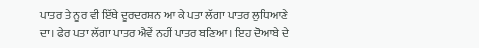ਪਾਤਰ ਤੇ ਨੂਰ ਵੀ ਇੱਥੇ ਦੂਰਦਰਸ਼ਨ ਆ ਕੇ ਪਤਾ ਲੱਗਾ ਪਾਤਰ ਲੁਧਿਆਣੇ ਦਾ। ਫੇਰ ਪਤਾ ਲੱਗਾ ਪਾਤਰ ਐਵੇਂ ਨਹੀਂ ਪਾਤਰ ਬਣਿਆ। ਇਹ ਦੋਆਬੇ ਦੇ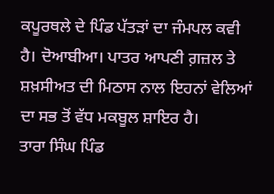ਕਪੂਰਥਲੇ ਦੇ ਪਿੰਡ ਪੱਤੜਾਂ ਦਾ ਜੰਮਪਲ ਕਵੀ ਹੈ। ਦੋਆਬੀਆ। ਪਾਤਰ ਆਪਣੀ ਗ਼ਜ਼ਲ ਤੇ ਸ਼ਖ਼ਸੀਅਤ ਦੀ ਮਿਠਾਸ ਨਾਲ ਇਹਨਾਂ ਵੇਲਿਆਂ ਦਾ ਸਭ ਤੋਂ ਵੱਧ ਮਕਬੂਲ ਸ਼ਾਇਰ ਹੈ।
ਤਾਰਾ ਸਿੰਘ ਪਿੰਡ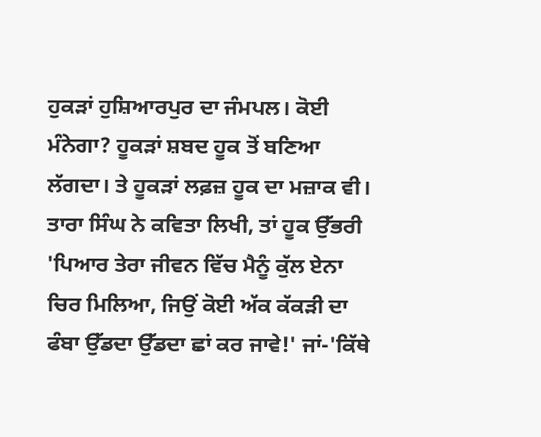ਹੁਕੜਾਂ ਹੁਸ਼ਿਆਰਪੁਰ ਦਾ ਜੰਮਪਲ। ਕੋਈ ਮੰਨੇਗਾ? ਹੂਕੜਾਂ ਸ਼ਬਦ ਹੂਕ ਤੋਂ ਬਣਿਆ ਲੱਗਦਾ। ਤੇ ਹੂਕੜਾਂ ਲਫ਼ਜ਼ ਹੂਕ ਦਾ ਮਜ਼ਾਕ ਵੀ। ਤਾਰਾ ਸਿੰਘ ਨੇ ਕਵਿਤਾ ਲਿਖੀ, ਤਾਂ ਹੂਕ ਉੱਭਰੀ 'ਪਿਆਰ ਤੇਰਾ ਜੀਵਨ ਵਿੱਚ ਮੈਨੂੰ ਕੁੱਲ ਏਨਾ ਚਿਰ ਮਿਲਿਆ, ਜਿਉਂ ਕੋਈ ਅੱਕ ਕੱਕੜੀ ਦਾ ਫੰਬਾ ਉੱਡਦਾ ਉੱਡਦਾ ਛਾਂ ਕਰ ਜਾਵੇ!' ਜਾਂ-'ਕਿੱਥੇ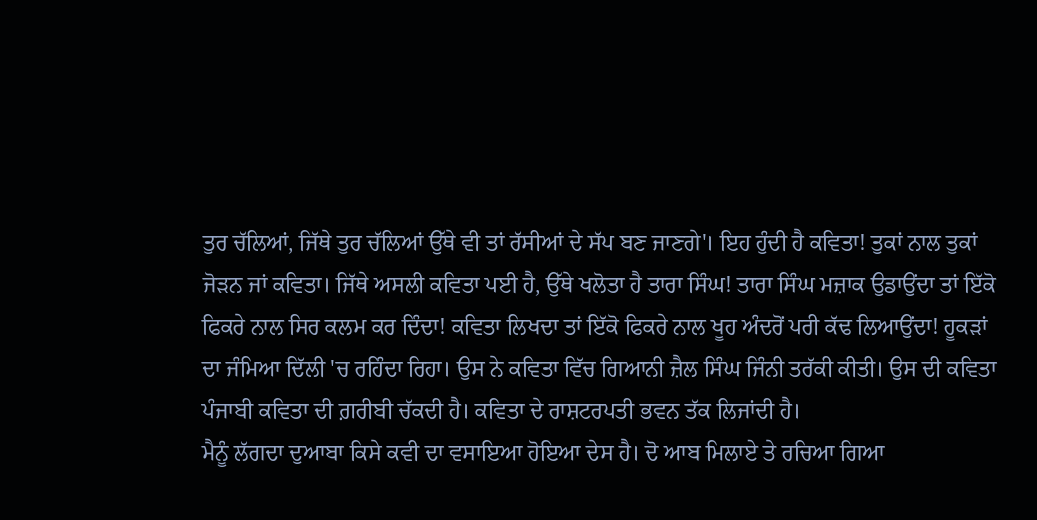ਤੁਰ ਚੱਲਿਆਂ, ਜਿੱਥੇ ਤੁਰ ਚੱਲਿਆਂ ਉੱਥੇ ਵੀ ਤਾਂ ਰੱਸੀਆਂ ਦੇ ਸੱਪ ਬਣ ਜਾਣਗੇ'। ਇਹ ਹੁੰਦੀ ਹੈ ਕਵਿਤਾ! ਤੁਕਾਂ ਨਾਲ ਤੁਕਾਂ ਜੋੜਨ ਜਾਂ ਕਵਿਤਾ। ਜਿੱਥੇ ਅਸਲੀ ਕਵਿਤਾ ਪਈ ਹੈ, ਉੱਥੇ ਖਲੋਤਾ ਹੈ ਤਾਰਾ ਸਿੰਘ! ਤਾਰਾ ਸਿੰਘ ਮਜ਼ਾਕ ਉਡਾਉਂਦਾ ਤਾਂ ਇੱਕੋ ਫਿਕਰੇ ਨਾਲ ਸਿਰ ਕਲਮ ਕਰ ਦਿੰਦਾ! ਕਵਿਤਾ ਲਿਖਦਾ ਤਾਂ ਇੱਕੋ ਫਿਕਰੇ ਨਾਲ ਖੂਹ ਅੰਦਰੋਂ ਪਰੀ ਕੱਢ ਲਿਆਉਂਦਾ! ਹੂਕੜਾਂ ਦਾ ਜੰਮਿਆ ਦਿੱਲੀ 'ਚ ਰਹਿੰਦਾ ਰਿਹਾ। ਉਸ ਨੇ ਕਵਿਤਾ ਵਿੱਚ ਗਿਆਨੀ ਜ਼ੈਲ ਸਿੰਘ ਜਿੰਨੀ ਤਰੱਕੀ ਕੀਤੀ। ਉਸ ਦੀ ਕਵਿਤਾ ਪੰਜਾਬੀ ਕਵਿਤਾ ਦੀ ਗ਼ਰੀਬੀ ਚੱਕਦੀ ਹੈ। ਕਵਿਤਾ ਦੇ ਰਾਸ਼ਟਰਪਤੀ ਭਵਨ ਤੱਕ ਲਿਜਾਂਦੀ ਹੈ।
ਮੈਨੂੰ ਲੱਗਦਾ ਦੁਆਬਾ ਕਿਸੇ ਕਵੀ ਦਾ ਵਸਾਇਆ ਹੋਇਆ ਦੇਸ ਹੈ। ਦੋ ਆਬ ਮਿਲਾਏ ਤੇ ਰਚਿਆ ਗਿਆ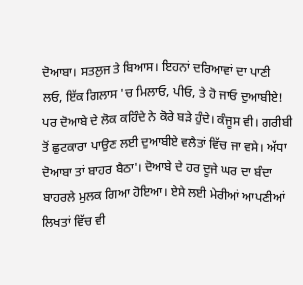ਦੋਆਬਾ। ਸਤਲੁਜ ਤੇ ਬਿਆਸ। ਇਹਨਾਂ ਦਰਿਆਵਾਂ ਦਾ ਪਾਣੀ ਲਓ, ਇੱਕ ਗਿਲਾਸ 'ਚ ਮਿਲਾਓ, ਪੀਓ, ਤੇ ਹੋ ਜਾਓ ਦੁਆਬੀਏ! ਪਰ ਦੋਆਬੇ ਦੇ ਲੋਕ ਕਹਿੰਦੇ ਨੇ ਕੋਰੇ ਬੜੇ ਹੁੰਦੇ। ਕੰਜੂਸ ਵੀ। ਗਰੀਬੀ ਤੋਂ ਛੁਟਕਾਰਾ ਪਾਉਣ ਲਈ ਦੁਆਬੀਏ ਵਲੈਤਾਂ ਵਿੱਚ ਜਾ ਵਸੇ। ਅੱਧਾ ਦੋਆਬਾ ਤਾਂ ਬਾਹਰ ਬੈਠਾ'। ਦੋਆਬੇ ਦੇ ਹਰ ਦੂਜੇ ਘਰ ਦਾ ਬੰਦਾ ਬਾਹਰਲੇ ਮੁਲਕ ਗਿਆ ਹੋਇਆ। ਏਸੇ ਲਈ ਮੇਰੀਆਂ ਆਪਣੀਆਂ ਲਿਖਤਾਂ ਵਿੱਚ ਵੀ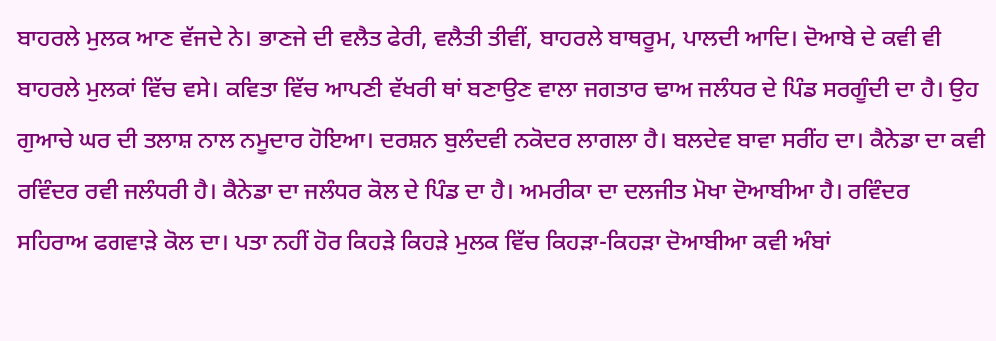ਬਾਹਰਲੇ ਮੁਲਕ ਆਣ ਵੱਜਦੇ ਨੇ। ਭਾਣਜੇ ਦੀ ਵਲੈਤ ਫੇਰੀ, ਵਲੈਤੀ ਤੀਵੀਂ, ਬਾਹਰਲੇ ਬਾਥਰੂਮ, ਪਾਲਦੀ ਆਦਿ। ਦੋਆਬੇ ਦੇ ਕਵੀ ਵੀ ਬਾਹਰਲੇ ਮੁਲਕਾਂ ਵਿੱਚ ਵਸੇ। ਕਵਿਤਾ ਵਿੱਚ ਆਪਣੀ ਵੱਖਰੀ ਥਾਂ ਬਣਾਉਣ ਵਾਲਾ ਜਗਤਾਰ ਢਾਅ ਜਲੰਧਰ ਦੇ ਪਿੰਡ ਸਰਗੂੰਦੀ ਦਾ ਹੈ। ਉਹ ਗੁਆਚੇ ਘਰ ਦੀ ਤਲਾਸ਼ ਨਾਲ ਨਮੂਦਾਰ ਹੋਇਆ। ਦਰਸ਼ਨ ਬੁਲੰਦਵੀ ਨਕੋਦਰ ਲਾਗਲਾ ਹੈ। ਬਲਦੇਵ ਬਾਵਾ ਸਰੀਂਹ ਦਾ। ਕੈਨੇਡਾ ਦਾ ਕਵੀ ਰਵਿੰਦਰ ਰਵੀ ਜਲੰਧਰੀ ਹੈ। ਕੈਨੇਡਾ ਦਾ ਜਲੰਧਰ ਕੋਲ ਦੇ ਪਿੰਡ ਦਾ ਹੈ। ਅਮਰੀਕਾ ਦਾ ਦਲਜੀਤ ਮੋਖਾ ਦੋਆਬੀਆ ਹੈ। ਰਵਿੰਦਰ ਸਹਿਰਾਅ ਫਗਵਾੜੇ ਕੋਲ ਦਾ। ਪਤਾ ਨਹੀਂ ਹੋਰ ਕਿਹੜੇ ਕਿਹੜੇ ਮੁਲਕ ਵਿੱਚ ਕਿਹੜਾ-ਕਿਹੜਾ ਦੋਆਬੀਆ ਕਵੀ ਅੰਬਾਂ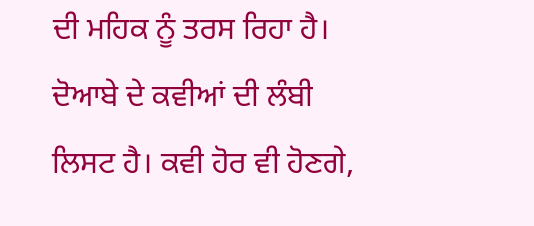ਦੀ ਮਹਿਕ ਨੂੰ ਤਰਸ ਰਿਹਾ ਹੈ। ਦੋਆਬੇ ਦੇ ਕਵੀਆਂ ਦੀ ਲੰਬੀ ਲਿਸਟ ਹੈ। ਕਵੀ ਹੋਰ ਵੀ ਹੋਣਗੇ,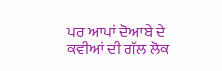ਪਰ ਆਪਾਂ ਦੋਆਬੇ ਦੇ ਕਵੀਆਂ ਦੀ ਗੱਲ ਲੋਕ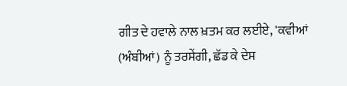ਗੀਤ ਦੇ ਹਵਾਲੇ ਨਾਲ ਖ਼ਤਮ ਕਰ ਲਈਏ, 'ਕਵੀਆਂ (ਅੰਬੀਆਂ) ਨੂੰ ਤਰਸੇਂਗੀ, ਛੱਡ ਕੇ ਦੇਸ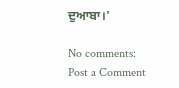ਦੁਆਬਾ।'

No comments:
Post a Comment